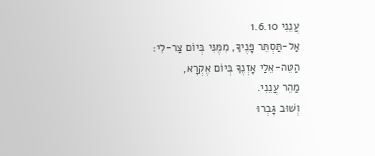עֲנֵנִי 1.6.10
אַל-תַּסְתֵּר פָּנֶיךָ, מִמֶּנִּי בְּיוֹם צַר-לִי:
הַטֵּה-אֵלַי אָזְנֶךָ בְּיוֹם אֶקְרָא,
מַהֵר עֲנֵנִי.
וְשׁוּב גָּבְרוּ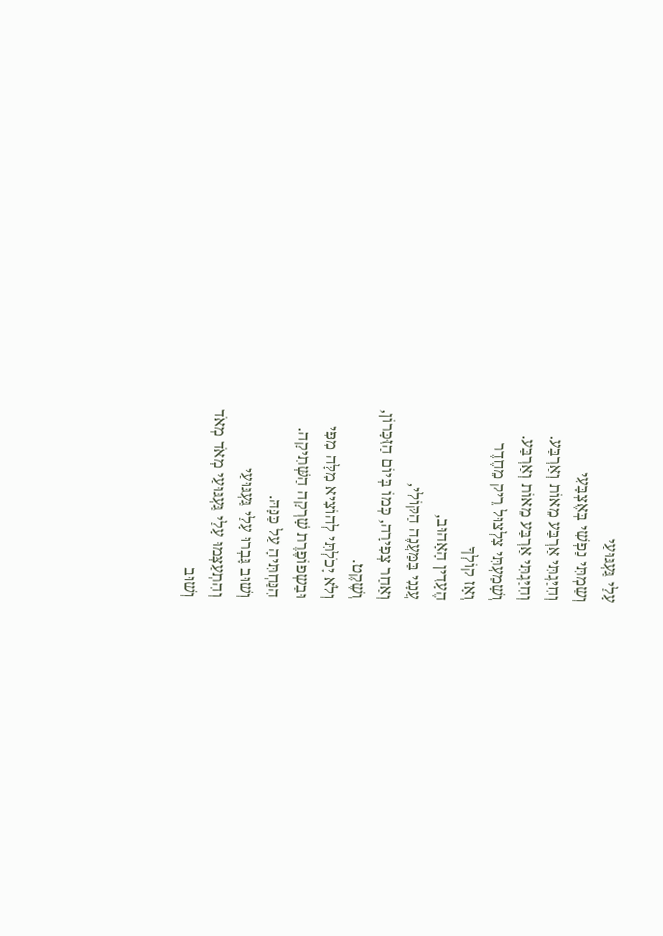עָלַי גַּעְגּוּעַי
וְשַמְתִּי נַפְשִׁי בְּאֶצְבָּעִי
וְחִיַּגְתִּי אַרְבַּע מֵאוֹת וְאַרְבַּע.
וְחִיַּגְתִּי אַרְבַּע מֵאוֹת וְאַרְבַּע.
וְשָׁמַעְתִּי צִלְצוּל רֵיק מֵחֶדֶר
וְאָז קוֹלְךָ
הֶעָדִין הָאָהוּב,
עֲנָנִי בַּמַּעֲנֶה הַקּוֹלִי,
וְאַחַר צְפִירָה, כְּמוֹ בְּיוֹם הַזִּכָּרוֹן,
וְשֶׁקֶט.
וְלֹא יָכֹלְתִּי לְהוֹצִיא מִלָּה מִפִּי
וּבַשְפוֹפֶרֶת שָׁרְקָה הַשְּׁתִיקָה.
הִנַּחְתִּיהָ עַל כַּנָּהּ.
וְשׁוּב גָּבְרוּ עָלַי גַּעְגּוּעַי
וְהִתְעַצְּמוּ עָלַי גַּעְגּוּעַי מְאֹד מְאֹד
וְשׁוּב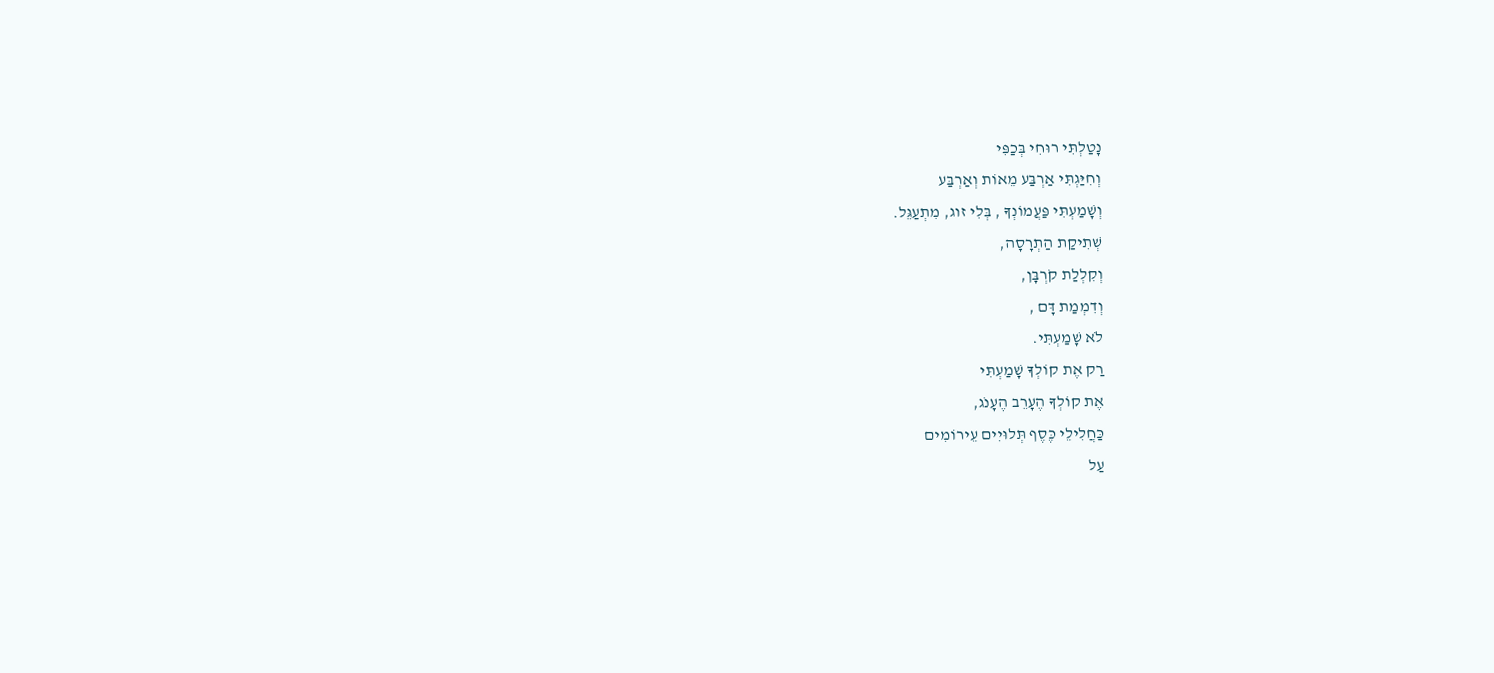נָטַלְתִּי רוּחִי בְּכַפִּי
וְחִיַּגְתִּי אַרְבַּע מֵאוֹת וְאַרְבַּע
וְשָׁמַעְתִּי פַּעֲמוֹנְךָ , בְּלִי זוג, מִתְעַגֵּל.
שְׁתִיקַת הַתְרָסָה,
וְקִלְלַת קֹרְבָּן,
וְדִמְמַת דָּם ,
לֹא שָׁמַעְתִּי.
רַק אֶת קוֹלְךָ שָׁמַעְתִּי
אֶת קוֹלְךָ הֶעָרֵב הֶעָנֹג,
כַּחֲלִילֵי כֶּסֶף תְּלוּיִים עֵירוֹמִים
עַל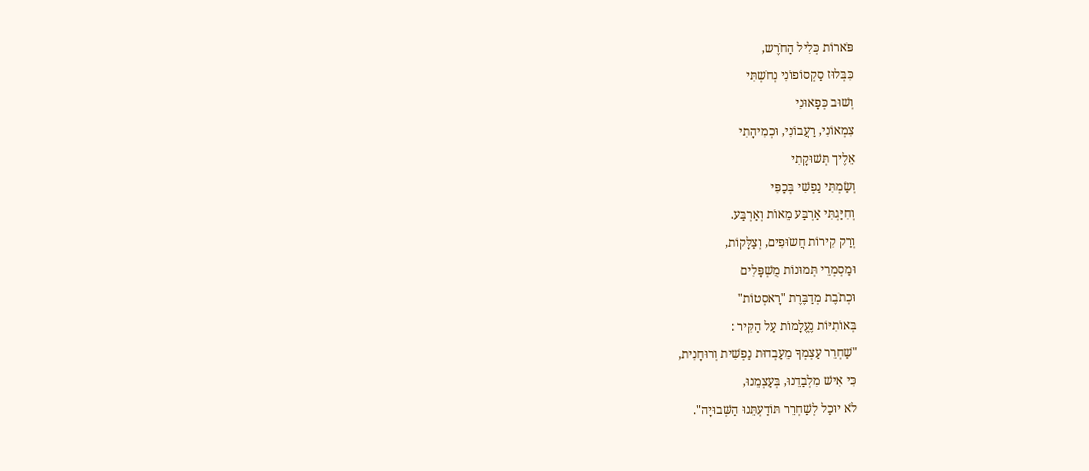פֹּארוֹת כְּלִיל הַחֹרֶש,
כִּבְּלוּז סַקְסוֹפוֹנִי נְחֹשְתִּי
וְשׁוּב כְּפָאוּנִי
צִמְאוֹנִי, רַעֲבוֹנִי, וּכְמִיהָתִי
אֵלֶיך תְּשׁוּקָתִי
וְשַׂמְתִּי נַפְשִׁי בְּכַפִּי
וְחִיַּגְתִּי אַרְבַּע מֵאוֹת וְאַרְבַּע.
וְרַק קִירוֹת חֲשֹוּפִים, וְצַלָּקוֹת,
וּמַסְמְרֵי תְּמוּנוֹת מֻשְׁפָּלִים
וּכְתֹבֶת מְדַבֶּרֶת "רָאסְטוֹת"
בְּאוֹתִיּוֹת נֶעֱלָמוֹת עַל הַקִּיר :
"שַׁחְרֵר עַצְמְךָ מֵעַבְדוּת נַפְשִׁית וְרוּחָנִית,
כִּי אִישׁ מִלְבַדֵנוּ, בְּעַצְמֵנוּ,
לֹא יוּכַל לְשַׁחְרֵר תּוֹדַעְתֵּנוּ הַשְּׁבוּיָה".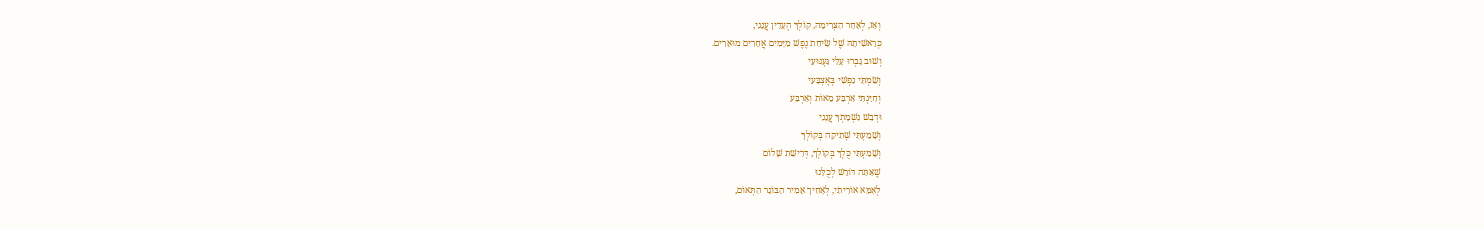וְאָז, לְאַחַר הַצְּרִימָה, קוֹלְךָ הֶעָדִין עֲנָנִי,
כְּרֵאשִׁיתָהּ שֶׁל שִׂיחַת נֶפֶשׁ מִיָּמִים אֲחֵרִים מוּאָרִים.
וְשׁוּב גָּבְרוּ עָלַי גַּעְגּוּעַי
וְשַׂמְתִּי נַפְשִׁי בְּאֶצְבָּעִי
וְחִיַּגְתִּי אַרְבַּע מֵאוֹת וְאַרְבַּע
וּדְבַשׁ נִשְׁמָתְךָ עֲנָנִי
וְשָׁמַעְתִּי שְׁתִיקָה בְּקוֹלְךָ
וְשָׁמַעְתִּי כֻּלְךָ בְּקוֹלְךָ, דְּרִישַׁת שָׁלוֹם
שֶׁאַּתָּה דּוֹרֵשׁ לְכֻלָּנוּ
לְאִמָּא אוֹרִיתִי, לְאָחִיך אָמִיר הַבּוֹגֵר הַתְּאוֹם,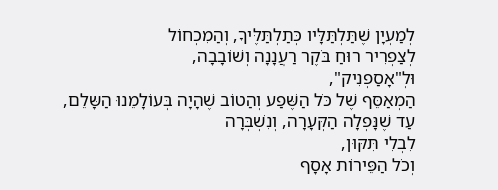לְמַעְיָן שֶׁתַּלְתַּלָּיו כְּתַלְתַּלֶּיךָ, וְהַמִכְחוֹל
לְצַפְרִיר רוּחַ בֹּקֶר רַעֲנָנָה וְשׁוֹבָבָה,
וּלְ"אָסַפְנִיק",
הַמְאַסֵּף שֶׁל כֹּל הַשֶּׁפַע וְהַטוֹב שֶׁהָיָה בְּעוֹלָמֵנוּ הַשָּלֵם,
עַד שֶׁנָּפְלָה הַקְּעָרָה, וְנִשְׁבְּרָה
לִבְלִי תִּקּוּן,
וְכֹל הַפֵּירוֹת אָסָף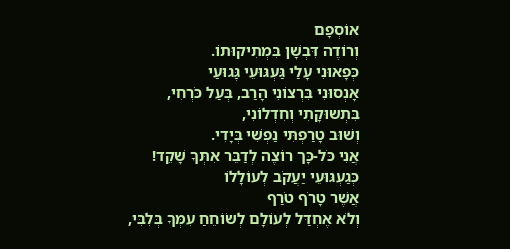אוֹסְפָם
וְרוֹדֶה דִּבְשָׁן בִּמְתִיקוּתוֹ.
כְּפָאוּנִי עָלַי גַּעְגּוּעֵי גְַּגוּעַי
אָנְסוּנִי בִּרְצוֹנִי הָרַב, בְּעַל כֹּרְחִי,
בִּתְשוּקָתִי וְחִדְלוֹנִי,
וְשׁוּב טָרַפְתִּי נַפְשִׁי בְּיָדִי.
אֲנִי כֹּל-כָּך רוֹצֶה לְדַבֵּר אִתְּךָ שָׁקֵד!
כְּגַעְגּוּעֵי יַעֲקֹב לְעוֹלָלוֹ
אֲשֶׁר טָרֹף טֹרַף
וְלֹא אֶחְדַּל לְעוֹלָם לְשׂוֹחֵחַ עִמְּךָ בְּלִבִּי,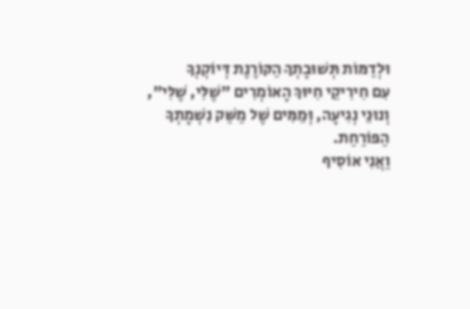וּלְדַמּוֹת תְּשׁוּבָתְךָ הַקּוֹרֶנֶת דְּיוֹקְנְךָ
עִם חִירִיקֵי חִיּוּךְ הָאוֹמְרִים "שֶׁלִּי, שֶׁלִּי",
וְנוּנֵי נְגִיעָה, וְּמֵמִּים שֶׁל מַשַּׁק נִשְׁמָתְךָ
הַפּוֹרַחַת.
וַאֲנִי אוֹסִיף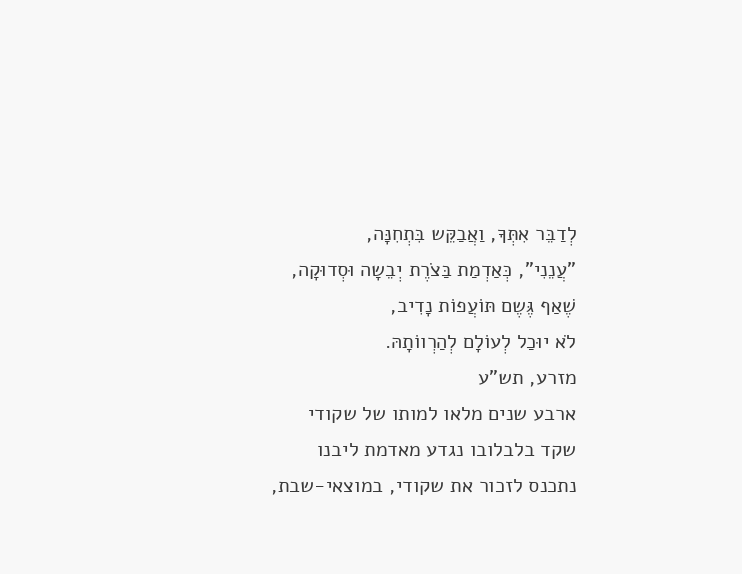לְדַבֵּר אִתְּךָ, וַאֲבַקֵּש בִּתְחִנָּה,
"עֲנֵנִי", כְּאַדְמַת בַּצֹרֶת יְבֵשָה וּסְדוּקָה,
שֶׁאַף גֶּשֶם תּוֹעֲפוֹת נָדִיב,
לֹא יוּכַל לְעוֹלָם לְהַרְווֹתָהּ.
מזרע, תש"ע
ארבע שנים מלאו למותו של שקודי
שקד בלבלובו נגדע מאדמת ליבנו
נתכנס לזכור את שקודי, במוצאי-שבת,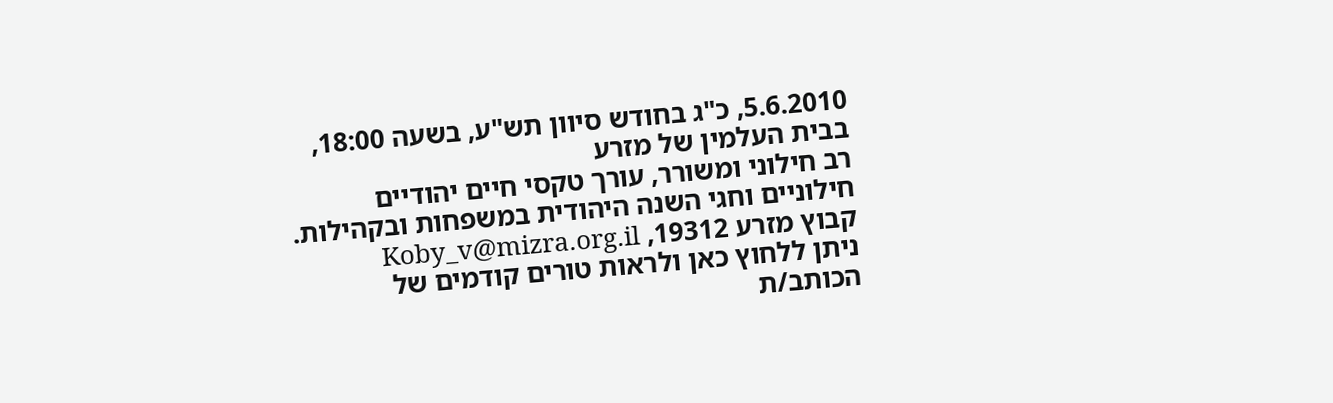5.6.2010, כ"ג בחודש סיוון תש"ע, בשעה 18:00, בבית העלמין של מזרע
רב חילוני ומשורר, עורך טקסי חיים יהודיים חילוניים וחגי השנה היהודית במשפחות ובקהילות. קבוץ מזרע 19312, Koby_v@mizra.org.il
ניתן ללחוץ כאן ולראות טורים קודמים של הכותב/ת